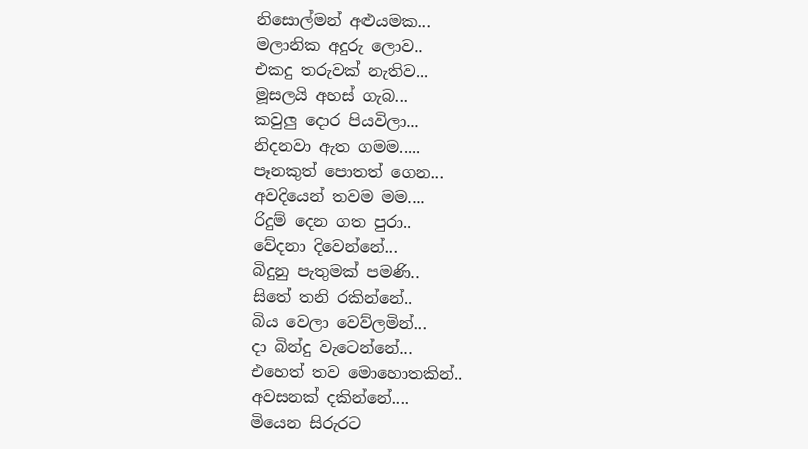නිසොල්මන් අළුයමක...
මලානික අදුරු ලොව..
එකදු තරුවක් නැතිව...
මූසලයි අහස් ගැබ...
කවුලු දොර පියවිලා...
නිදනවා ඇත ගමම.....
පෑනකුත් පොතත් ගෙන...
අවදියෙන් තවම මම....
රිදුම් දෙන ගත පුරා..
වේදනා දිවෙන්නේ...
බිදුනු පැතුමක් පමණි..
සිතේ තනි රකින්නේ..
බිය වෙලා වෙව්ලමින්...
දා බින්දු වැටෙන්නේ...
එහෙත් තව මොහොතකින්..
අවසනක් දකින්නේ....
මියෙන සිරුරට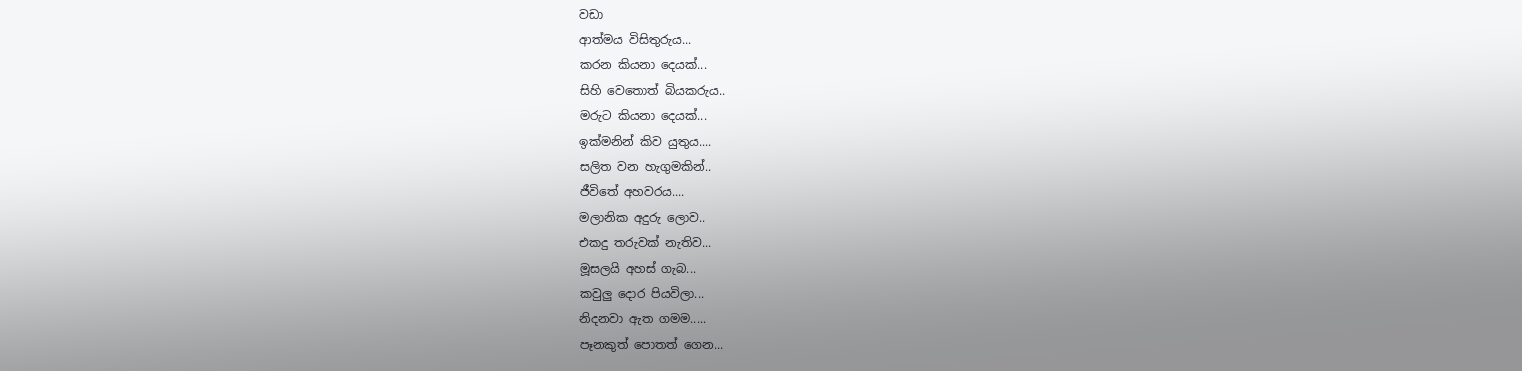වඩා
ආත්මය විසිතුරුය...
කරන කියනා දෙයක්...
සිහි වෙතොත් බියකරුය..
මරුට කියනා දෙයක්...
ඉක්මනින් කිව යුතුය....
සලිත වන හැගුමකින්..
ජීවිතේ අහවරය....
මලානික අදුරු ලොව..
එකදු තරුවක් නැතිව...
මූසලයි අහස් ගැබ...
කවුලු දොර පියවිලා...
නිදනවා ඇත ගමම.....
පෑනකුත් පොතත් ගෙන...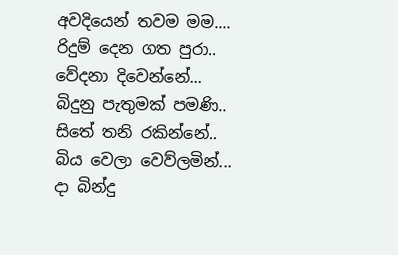අවදියෙන් තවම මම....
රිදුම් දෙන ගත පුරා..
වේදනා දිවෙන්නේ...
බිදුනු පැතුමක් පමණි..
සිතේ තනි රකින්නේ..
බිය වෙලා වෙව්ලමින්...
දා බින්දු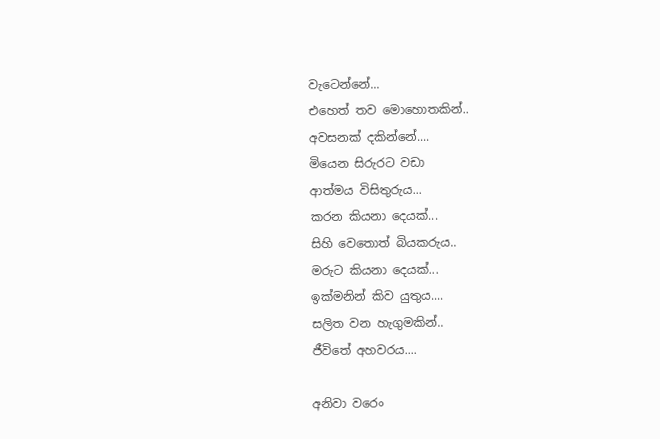වැටෙන්නේ...
එහෙත් තව මොහොතකින්..
අවසනක් දකින්නේ....
මියෙන සිරුරට වඩා
ආත්මය විසිතුරුය...
කරන කියනා දෙයක්...
සිහි වෙතොත් බියකරුය..
මරුට කියනා දෙයක්...
ඉක්මනින් කිව යුතුය....
සලිත වන හැගුමකින්..
ජීවිතේ අහවරය....

අනිවා වරෙං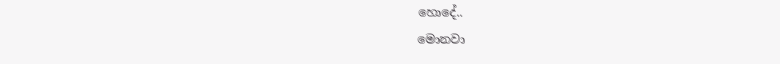හොදේ..
මොනවා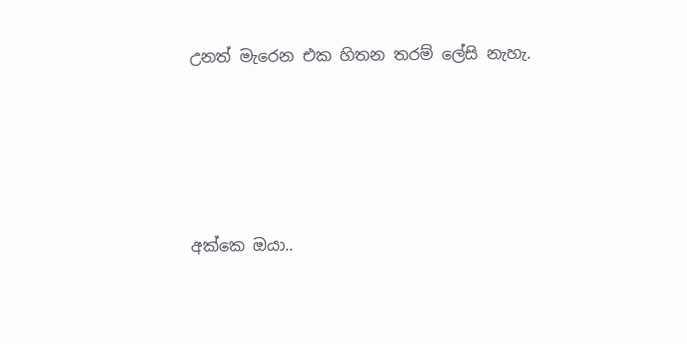උනත් මැරෙන එක හිතන තරම් ලේසි නැහැ.





අක්කෙ ඔයා..